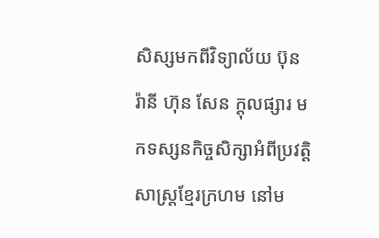សិស្សមកពីវិទ្យាល័យ ប៊ុន រ៉ានី ហ៊ុន សែន ក្តុលផ្សារ មកទស្សនកិច្ចសិក្សាអំពីប្រវត្តិសាស្រ្តខ្មែរក្រហម នៅម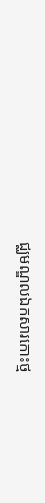ជ្ឈមណ្ឌលឯកសារកោះថ្ម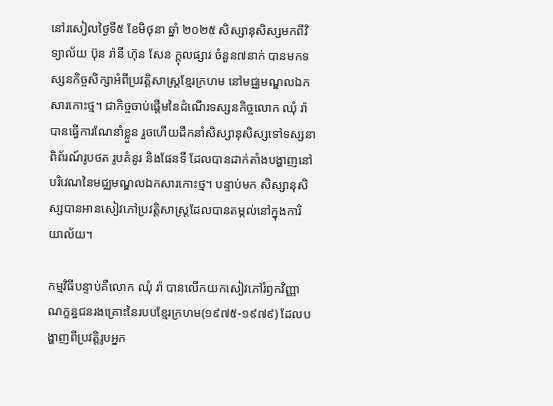នៅរសៀលថ្ងៃទី៥ ខែមិថុនា ឆ្នាំ ២០២៥ សិស្សានុសិស្សមកពីវិទ្យាល័យ ប៊ុន រ៉ានី ហ៊ុន សែន ក្តុលផ្សារ ចំនួន៧នាក់ បានមកទស្សនកិច្ចសិក្សាអំពីប្រវត្តិសាស្រ្តខ្មែរក្រហម នៅមជ្ឈមណ្ឌលឯកសារកោះថ្ម។ ជាកិច្ចចាប់ផ្តើមនៃដំណើរទស្សនកិច្ចលោក ឈុំ រ៉ា បានធ្វើការណែនាំខ្លួន រួចហើយដឹកនាំសិស្សានុសិស្សទៅទស្សនាពិព័រណ៍រូបថត រូបគំនូរ និងផែនទី ដែលបានដាក់តាំងបង្ហាញនៅបរិវេណនៃមជ្ឈមណ្ឌលឯកសារកោះថ្ម។ បន្ទាប់មក សិស្សានុសិស្សបានអានសៀវភៅប្រវត្តិសាស្រ្តដែលបានតម្កល់នៅក្នុងការិយាល័យ។

កម្មវិធីបន្ទាប់គឺលោក ឈុំ រ៉ា បានលើកយកសៀវភៅរំឭកវិញ្ញាណក្ខន្ធជនរងគ្រោះនៃរបបខ្មែរក្រហម(១៩៧៥-១៩៧៩) ដែលបង្ហាញពីប្រវត្តិរូបអ្នក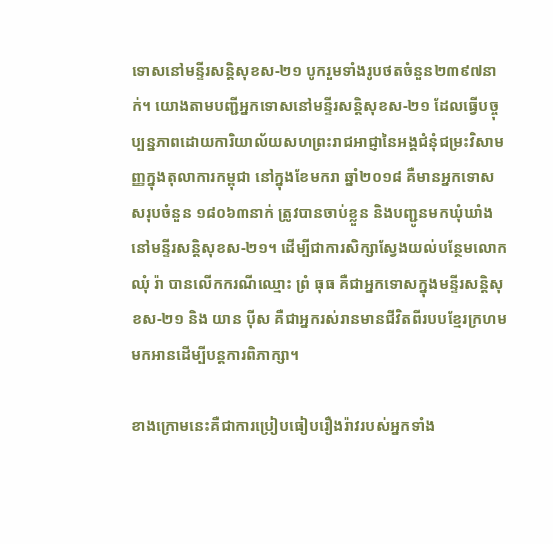ទោសនៅមន្ទីរសន្តិសុខស-២១ បូករួមទាំងរូបថតចំនួន២៣៩៧នាក់។ យោងតាមបញ្ជីអ្នកទោសនៅមន្ទីរសន្តិសុខស-២១ ដែលធ្វើបច្ចុប្បន្នភាពដោយការិយាល័យសហព្រះរាជអាជ្ញានៃអង្គជំនុំជម្រះវិសាមញ្ញក្នុងតុលាការកម្ពុជា នៅក្នុងខែមករា ឆ្នាំ២០១៨ គឺមានអ្នកទោសសរុបចំនួន ១៨០៦៣នាក់ ត្រូវបានចាប់ខ្លួន និងបញ្ជូនមកឃុំឃាំងនៅមន្ទីរសន្តិសុខស-២១។ ដើម្បីជាការសិក្សាស្វែងយល់បន្ថែមលោក ឈុំ រ៉ា បានលើកករណីឈ្មោះ ព្រំ ធុធ គឺជាអ្នកទោសក្នុងមន្ទីរសន្តិសុខស-២១ និង យាន ប៉ីស គឺជាអ្នករស់រានមានជីវិតពីរបបខ្មែរក្រហមមកអានដើម្បីបន្តការពិភាក្សា។

ខាងក្រោមនេះគឺជាការប្រៀបធៀបរឿងរ៉ាវរបស់អ្នកទាំង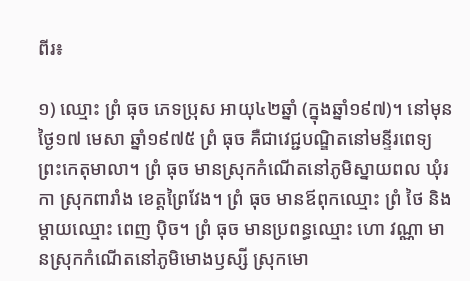ពីរ៖

១) ឈ្មោះ ព្រំ ធុច ភេទប្រុស អាយុ៤២ឆ្នាំ (ក្នុងឆ្នាំ១៩៧)។ នៅមុនថ្ងៃ១៧ មេសា ឆ្នាំ១៩៧៥ ព្រំ ធុច គឺជាវេជ្ជបណ្ឌិតនៅមន្ទីរពេទ្យព្រះកេតុមាលា។ ព្រំ ធុច មានស្រុកកំណើតនៅភូមិស្នាយពល ឃុំរកា ស្រុកពារាំង ខេត្តព្រៃវែង។ ព្រំ ធុច មានឪពុកឈ្មោះ ព្រំ ថៃ និងម្តាយឈ្មោះ ពេញ ប៉ិច។ ព្រំ ធុច មានប្រពន្ធឈ្មោះ ហោ វណ្ណា មានស្រុកកំណើតនៅភូមិមោងឫស្សី ស្រុកមោ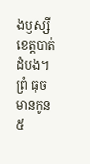ងឫស្សី ខេត្តបាត់ដំបង។ ព្រំ ធុច មានកូន៥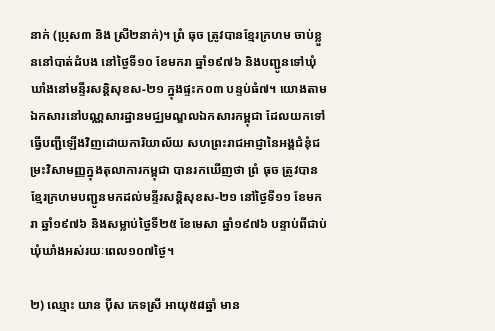នាក់ (ប្រុស៣ និង ស្រី២នាក់)។ ព្រំ ធុច ត្រូវបានខ្មែរក្រហម ចាប់ខ្លួននៅបាត់ដំបង នៅថ្ងៃទី១០ ខែមករា ឆ្នាំ១៩៧៦ និងបញ្ជូនទៅឃុំឃាំងនៅមន្ទីរសន្តិសុខស-២១ ក្នុងផ្ទះក០៣ បន្ទប់ធំ៧។ យោងតាមឯកសារនៅបណ្ណសារដ្ឋានមជ្ឈមណ្ឌលឯកសារកម្ពុជា ដែលយកទៅធ្វើបញ្ជីឡើងវិញដោយការិយាល័យ សហព្រះរាជអាជ្ញានៃអង្គជំនុំជម្រះវិសាមញ្ញក្នុងតុលាការកម្ពុជា បានរកឃើញថា ព្រំ ធុច ត្រូវបានខ្មែរក្រហមបញ្ជូនមកដល់មន្ទីរសន្តិសុខស-២១ នៅថ្ងៃទី១១ ខែមករា ឆ្នាំ១៩៧៦ និងសម្លាប់ថ្ងៃទី២៥ ខែមេសា ឆ្នាំ១៩៧៦ បន្ទាប់ពីជាប់ឃុំឃាំងអស់រយៈពេល១០៧ថ្ងៃ។

២) ឈ្មោះ យាន ប៉ីស ភេទស្រី អាយុ៥៨ឆ្នាំ មាន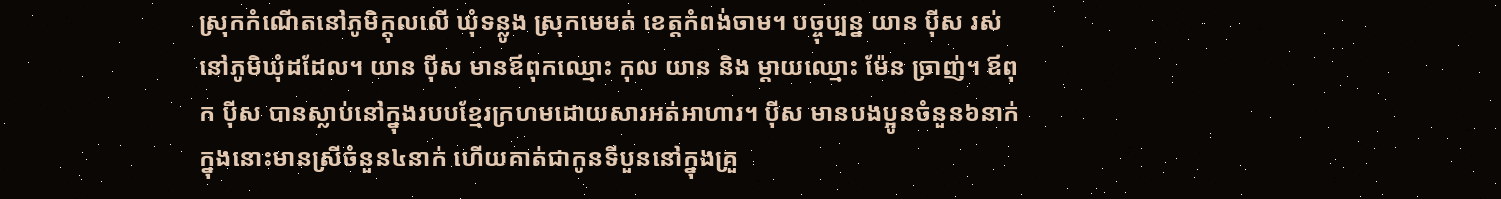ស្រុកកំណើតនៅភូមិក្តុលលើ ឃុំទន្លូង ស្រុកមេមត់ ខេត្តកំពង់ចាម។ បច្ចុប្បន្ន យាន ប៉ីស រស់នៅភូមិឃុំដដែល។ យាន ប៉ីស មានឪពុកឈ្មោះ កុល យាន និង ម្តាយឈ្មោះ ម៉ែន ច្រាញ់។ ឪពុក ប៉ីស បានស្លាប់នៅក្នុងរបបខ្មែរក្រហមដោយសារអត់អាហារ។ ប៉ីស មានបងប្អូនចំនួន៦នាក់ ក្នុងនោះមានស្រីចំនួន៤នាក់ ហើយគាត់ជាកូនទីបួននៅក្នុងគ្រួ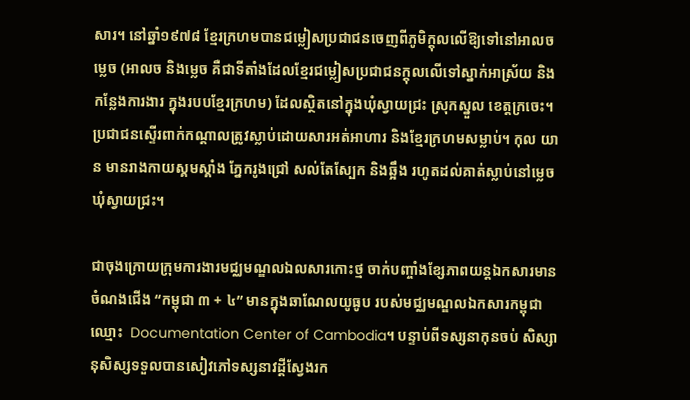សារ។ នៅឆ្នាំ១៩៧៨ ខ្មែរក្រហមបានជម្លៀសប្រជាជនចេញពីភូមិក្តុលលើឱ្យទៅនៅអាលច ម្លេច (អាលច និងម្លេច គឺជាទីតាំងដែលខ្មែរជម្លៀសប្រជាជនក្តុលលើទៅស្នាក់អាស្រ័យ និងកន្លែងការងារ ក្នុងរបបខ្មែរក្រហម) ដែលស្ថិតនៅក្នុងឃុំស្វាយជ្រះ ស្រុកស្នួល ខេត្តក្រចេះ។ ប្រជាជនស្ទើរពាក់កណ្តាលត្រូវស្លាប់ដោយសារអត់អាហារ និងខ្មែរក្រហមសម្លាប់។ កុល យាន មានរាងកាយស្គមស្គាំង ភ្នែករូងជ្រៅ សល់តែស្បែក និងឆ្អឹង រហូតដល់គាត់ស្លាប់នៅម្លេច ឃុំស្វាយជ្រះ។

ជាចុងក្រោយក្រុមការងារមជ្ឈមណ្ឌលឯលសារកោះថ្ម ចាក់បញ្ចាំងខ្សែភាពយន្តឯកសារមានចំណងជើង “កម្ពុជា ៣ + ៤” មានក្នុងឆាណែលយូធូប របស់មជ្ឈមណ្ឌលឯកសារកម្ពុជាឈ្មោះ  Documentation Center of Cambodia។ បន្ទាប់ពីទស្សនាកុនចប់ សិស្សានុសិស្សទទួលបានសៀវភៅទស្សនាវដ្តីស្វែងរក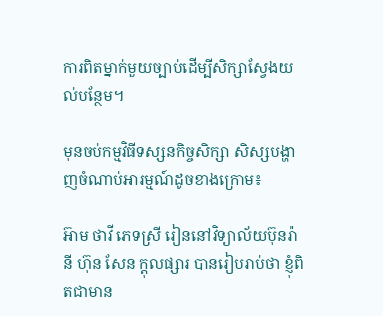ការពិតម្នាក់មួយច្បាប់ដើម្បីសិក្សាស្វែងយល់បន្ថែម។

មុនចប់កម្មវិធីទស្សនកិច្ចសិក្សា សិស្សបង្ហាញចំណាប់អារម្មណ៍ដូចខាងក្រោម៖

អ៊ាម ថាវី ភេទស្រី រៀននៅវិទ្យាល័យប៊ុនរ៉ានី ហ៊ុន សែន ក្តុលផ្សារ បានរៀបរាប់ថា ខ្ញុំពិតជាមាន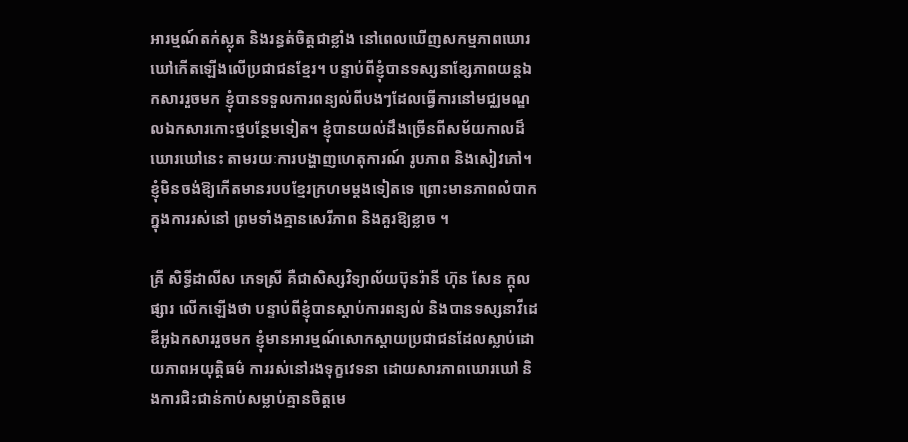អារម្មណ៍តក់ស្លុត និងរន្ធត់ចិត្តជាខ្លាំង នៅពេលឃើញសកម្មភាពឃោរឃៅកើតឡើងលើប្រជាជនខ្មែរ។ បន្ទាប់ពីខ្ញុំបានទស្សនាខ្សែភាពយន្តឯកសាររួចមក ខ្ញុំបានទទួលការពន្យល់ពីបងៗដែលធ្វើការនៅមជ្ឈមណ្ឌលឯកសារកោះថ្មបន្ថែមទៀត។ ខ្ញុំបានយល់ដឹងច្រើនពីសម័យកាលដ៏ឃោរឃៅនេះ តាមរយៈការបង្ហាញហេតុការណ៍ រូបភាព និងសៀវភៅ។ ខ្ញុំមិនចង់ឱ្យកើតមានរបបខ្មែរក្រហមម្តងទៀតទេ ព្រោះមានភាពលំបាកក្នុងការរស់នៅ ព្រមទាំងគ្មានសេរីភាព និងគួរឱ្យខ្លាច ។

គ្រី សិទ្ធីដាលីស ភេទស្រី គឺជាសិស្សវិទ្យាល័យប៊ុនរ៉ានី ហ៊ុន សែន ក្តុលផ្សារ លើកឡើងថា បន្ទាប់ពីខ្ញុំបានស្តាប់ការពន្យល់ និងបានទស្សនាវីដេឌីអូឯកសាររួចមក ខ្ញុំមានអារម្មណ៍សោកស្តាយប្រជាជនដែលស្លាប់ដោយភាពអយុត្តិធម៌ ការរស់នៅរងទុក្ខវេទនា ដោយសារភាពឃោរឃៅ និងការជិះជាន់កាប់សម្លាប់គ្មានចិត្តមេ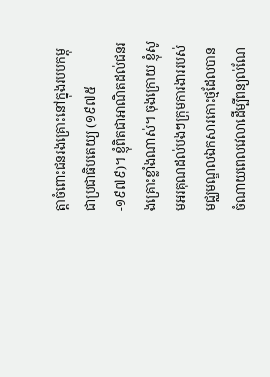ត្តាចំពោះជនរងគ្រោះនៅក្នុងរបបកម្ពុជាប្រជាធិបតេយ្យ (១៩៧៥-១៩៧៩)។ ខ្ញុំពិតជាអាណិតដល់ជនរងគ្រោះខ្លាំងណាស់។ ចុងក្រោយ ខ្ញុំសូមអរគុណដល់បងៗក្រុមការងាររបស់មជ្ឈមណ្ឌលឯកសារកោះថ្មដែលបានចំណាយពេលវេលាដើម្បីពន្យល់ណែ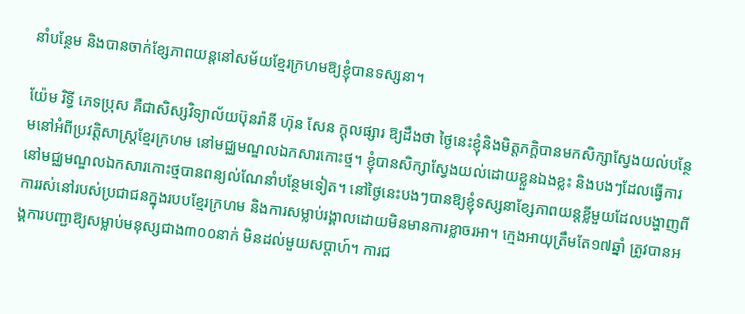នាំបន្ថែម និងបានចាក់ខ្សែភាពយន្តនៅសម័យខ្មែរក្រហមឱ្យខ្ញុំបានទស្សនា។

យ៉ែម រិទ្ធី ភេទប្រុស គឺជាសិស្សវិទ្យាល័យប៊ុនរ៉ានី ហ៊ុន សែន ក្ដុលផ្សារ ឱ្យដឹងថា ថ្ងៃនេះខ្ញុំនិងមិត្តភក្តិបានមកសិក្សាស្វែងយល់បន្ថែមនៅអំពីប្រវត្តិសាស្រ្តខ្មែរក្រហម នៅមជ្ឈមណ្ឌលឯកសារកោះថ្ម។ ខ្ញុំបានសិក្សាស្វែងយល់ដោយខ្លួនឯងខ្លះ និងបងៗដែលធ្វើការនៅមជ្ឈមណ្ឌលឯកសារកោះថ្មបានពន្យល់ណែនាំបន្ថែមទៀត។ នៅថ្ងៃនេះបងៗបានឱ្យខ្ញុំទស្សនាខ្សែភាពយន្តខ្លីមួយដែលបង្ហាញពីការរស់នៅរបស់ប្រជាជនក្នុងរបបខ្មែរក្រហម និងការសម្លាប់រង្គាលដោយមិនមានការខ្លាចរអា។ ក្មេងអាយុត្រឹមតែ១៧ឆ្នាំ ត្រូវបានអង្គការបញ្ជាឱ្យសម្លាប់មនុស្សជាង៣០០នាក់ មិនដល់មួយសប្ដាហ៍។ ការជ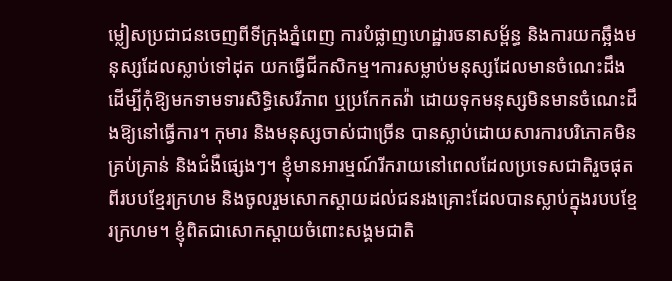ម្លៀសប្រជាជនចេញពីទីក្រុងភ្នំពេញ ការបំផ្លាញហេដ្ឋារចនាសម្ព័ន្ធ និងការយកឆ្អឹងមនុស្សដែលស្លាប់ទៅដុត យកធ្វើជីកសិកម្ម។ការសម្លាប់មនុស្សដែលមានចំណេះដឹង ដើម្បីកុំឱ្យមកទាមទារសិទ្ធិសេរីភាព ឬប្រកែកតវ៉ា ដោយទុកមនុស្សមិនមានចំណេះដឹងឱ្យនៅធ្វើការ។ កុមារ និងមនុស្សចាស់ជាច្រើន បានស្លាប់ដោយសារការបរិភោគមិនគ្រប់គ្រាន់ និងជំងឺផ្សេងៗ។ ខ្ញុំមានអារម្មណ៍រីករាយនៅពេលដែលប្រទេសជាតិរួចផុតពីរបបខ្មែរក្រហម និងចូលរួមសោកស្ដាយដល់ជនរងគ្រោះដែលបានស្លាប់ក្នុងរបបខ្មែរក្រហម។ ខ្ញុំពិតជាសោកស្ដាយចំពោះសង្គមជាតិ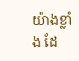យ៉ាងខ្លាំង ដែ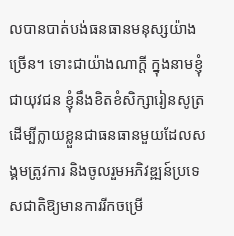លបានបាត់បង់ធនធានមនុស្សយ៉ាងច្រើន។ ទោះជាយ៉ាងណាក្ដី ក្នុងនាមខ្ញុំជាយុវជន ខ្ញុំនឹងខិតខំសិក្សារៀនសូត្រដើម្បីក្លាយខ្លួនជាធនធានមួយដែលសង្គមត្រូវការ និងចូលរួមអភិវឌ្ឍន៍ប្រទេសជាតិឱ្យមានការរីកចម្រើ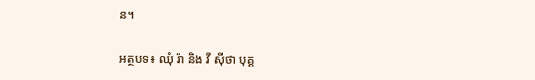ន។

អត្ថបទ៖ ឈុំ រ៉ា និង វី ស៊ីថា បុគ្គ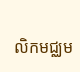លិកមជ្ឈម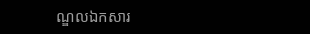ណ្ឌលឯកសារ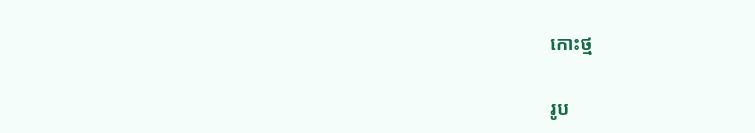កោះថ្ម

រូប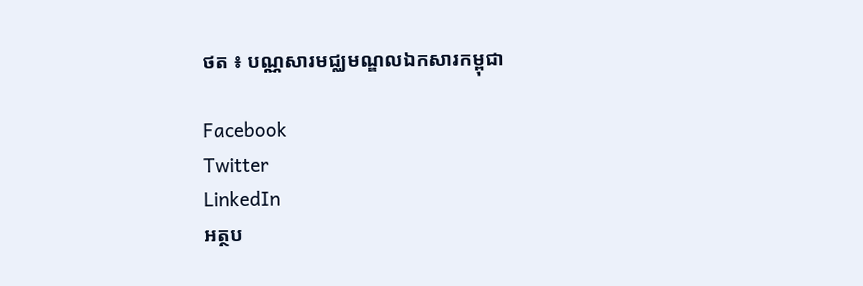ថត ៖ បណ្ណសារមជ្ឈមណ្ឌលឯកសារកម្ពុជា

Facebook
Twitter
LinkedIn
អត្ថប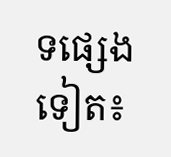ទផ្សេងទៀត៖